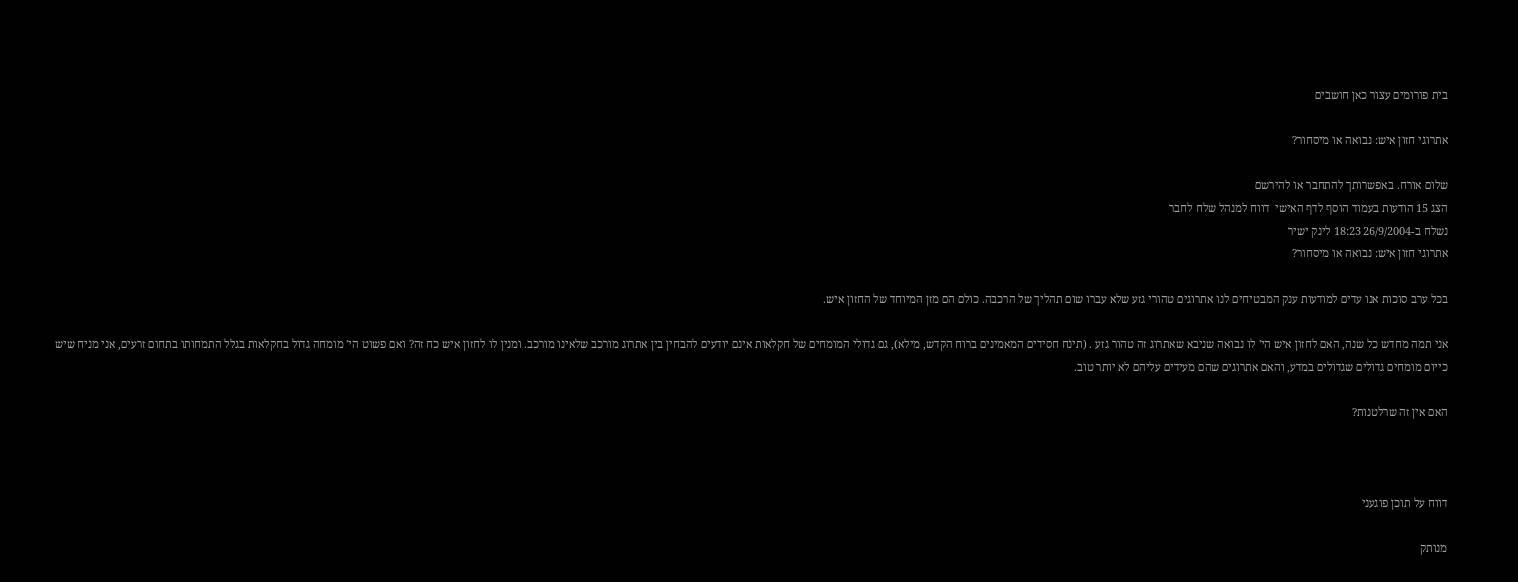בית פורומים עצור כאן חושבים

אתרוגי חזון איש: נבואה או מיסחור?

שלום אורח. באפשרותך להתחבר או להירשם
הצג 15 הודעות בעמוד הוסף לדף האישי  דווח למנהל שלח לחבר
נשלח ב-26/9/2004 18:23 לינק ישיר
אתרוגי חזון איש: נבואה או מיסחור?

בכל ערב סוכות אנו עדים למודעות ענק המבטיחים לנו אתרוגים טהורי גזע שלא עברו שום תהליך של הרכבה. כולם הם מזן המיוחד של החזון איש.

אני תמה מחדש כל שנה, האם לחזון איש הי' לו נבואה שניבא שאתרוג זה טהור גזע . (תינח חסידים המאמינים ברוח הקדש, מילא), גם גדולי המומחים של חקלאות אינם יודעים להבחין בין אתרוג מורכב שלאינו מורכב. ומנין לו לחזון איש כח זה? ואם פשוט הי' מומחה גדול בחקלאות בגלל התמחותו בתחום זרעים, אני מניח שיש כייום מומחים גדולים שגדולים במדע, והאם אתרוגים שהם מעידים עליהם לא יותר טוב.

האם אין זה שרלטנות?



דווח על תוכן פוגעני

מנותק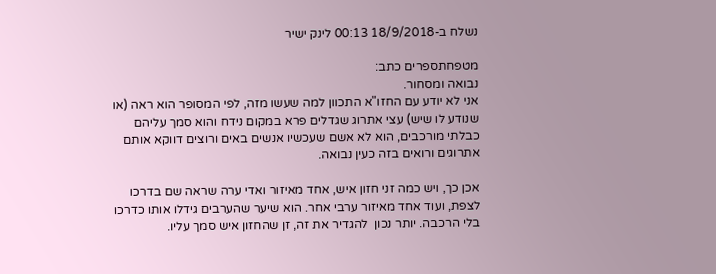נשלח ב-18/9/2018 00:13 לינק ישיר

מטפחתספרים כתב:
נבואה ומסחור.
אני לא יודע עם החזו"א התכוון למה שעשו מזה, לפי המסופר הוא ראה (או שנודע לו שיש) עצי אתרוג שגדלים פרא במקום נידח והוא סמך עליהם כבלתי מורכבים, הוא לא אשם שעכשיו אנשים באים ורוצים דווקא אותם אתרוגים ורואים בזה כעין נבואה.

אכן כך, ויש כמה זני חזון איש, אחד מאיזור ואדי ערה שראה שם בדרכו לצפת, ועוד אחד מאיזור ערבי אחר. הוא שיער שהערבים גידלו אותו כדרכו בלי הרכבה. יותר נכון  להגדיר את זה, זן שהחזון איש סמך עליו.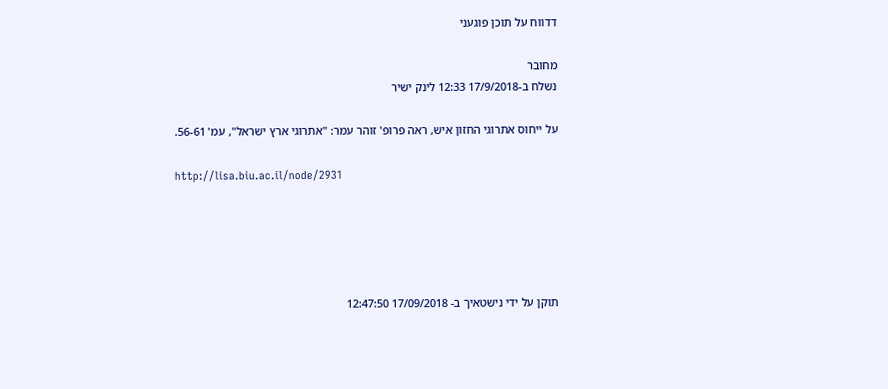דדווח על תוכן פוגעני

מחובר
נשלח ב-17/9/2018 12:33 לינק ישיר

על ייחוס אתרוגי החזון איש, ראה פרופ' זוהר עמר: "אתרוגי ארץ ישראל", עמ' 56-61.

http://lisa.biu.ac.il/node/2931





תוקן על ידי נישטאיך ב- 17/09/2018 12:47:50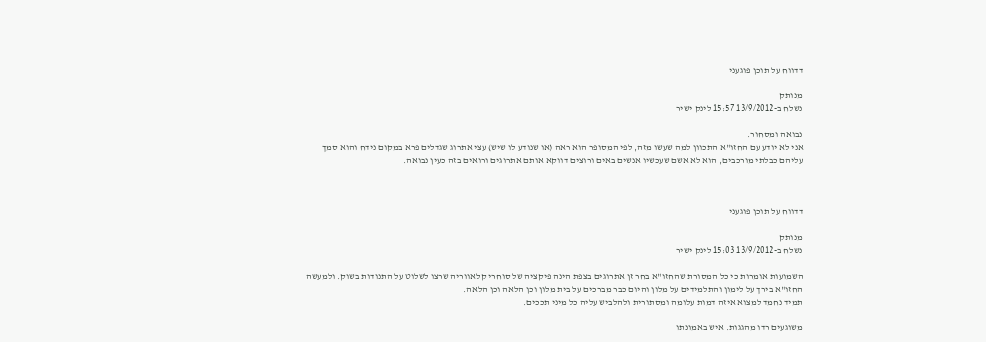דדווח על תוכן פוגעני

מנותק
נשלח ב-13/9/2012 15:57 לינק ישיר

נבואה ומסחור.
אני לא יודע עם החזו"א התכוון למה שעשו מזה, לפי המסופר הוא ראה (או שנודע לו שיש) עצי אתרוג שגדלים פרא במקום נידח והוא סמך עליהם כבלתי מורכבים, הוא לא אשם שעכשיו אנשים באים ורוצים דווקא אותם אתרוגים ורואים בזה כעין נבואה.



דדווח על תוכן פוגעני

מנותק
נשלח ב-13/9/2012 15:03 לינק ישיר

השמועות אומרות כי כל המסורת שהחזו"א בחר זן אתרוגים בצפת הינה פיקציה של סוחרי קלאווריה שרצו לשלוט על התנודות בשוק. ולמעשה החזו"א בירך על לימון והתלמידים על מלון והיום כבר מברכים על בית מלון וכן הלאה וכן הלאה.
תמיד נחמד למצוא איזה דמות עלומה ומסתורית ולהלביש עליה כל מיני תככים.

משוגעים רדו מהגגות. איש באמונתו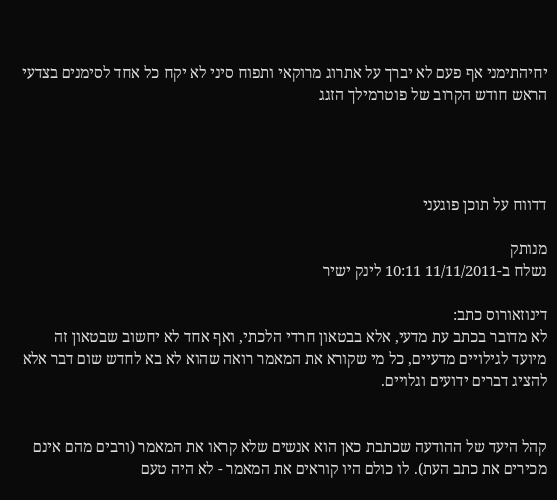יחיהתימני אף פעם לא יברך על אתרוג מרוקאי ותפוח סיני לא יקח כל אחד לסימנים בצדעי הראש חודש הקרוב של פוטרמילך הזגג




דדווח על תוכן פוגעני

מנותק
נשלח ב-11/11/2011 10:11 לינק ישיר

דינוזאורוס כתב:
לא מדובר בכתב עת מדעי, אלא בבטאון חרדי הלכתי, ואף אחד לא יחשוב שבטאון זה מיועד לגילויים מדעיים, כל מי שקורא את המאמר רואה שהוא לא בא לחדש שום דבר אלא להציג דברים ידועים וגלויים.


קהל היעד של ההודעה שכתבת כאן הוא אנשים שלא קראו את המאמר (ורבים מהם אינם מכירים את כתב העת). לו כולם היו קוראים את המאמר - לא היה טעם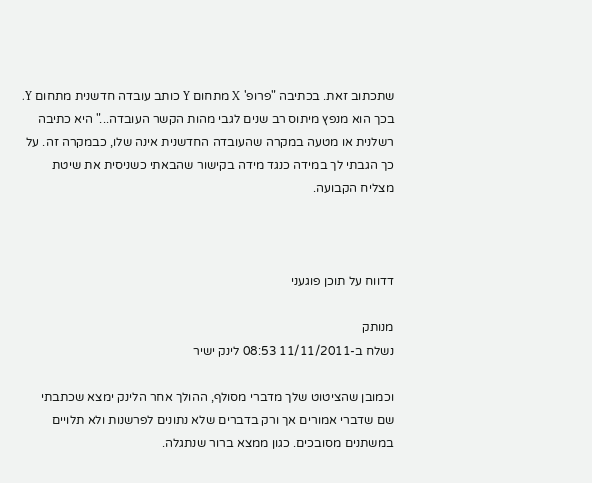שתכתוב זאת. בכתיבה "פרופ' X מתחום Y כותב עובדה חדשנית מתחום Y. בכך הוא מנפץ מיתוס רב שנים לגבי מהות הקשר העובדה..." היא כתיבה רשלנית או מטעה במקרה שהעובדה החדשנית אינה שלו, כבמקרה זה. על כך הגבתי לך במידה כנגד מידה בקישור שהבאתי כשניסית את שיטת מצליח הקבועה.



דדווח על תוכן פוגעני

מנותק
נשלח ב-11/11/2011 08:53 לינק ישיר

וכמובן שהציטוט שלך מדברי מסולף, ההולך אחר הלינק ימצא שכתבתי שם שדברי אמורים אך ורק בדברים שלא נתונים לפרשנות ולא תלויים במשתנים מסובכים. כגון ממצא ברור שנתגלה.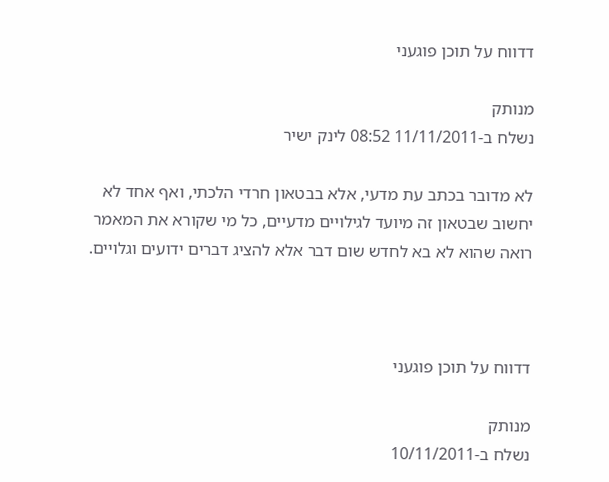דדווח על תוכן פוגעני

מנותק
נשלח ב-11/11/2011 08:52 לינק ישיר

לא מדובר בכתב עת מדעי, אלא בבטאון חרדי הלכתי, ואף אחד לא יחשוב שבטאון זה מיועד לגילויים מדעיים, כל מי שקורא את המאמר רואה שהוא לא בא לחדש שום דבר אלא להציג דברים ידועים וגלויים.



דדווח על תוכן פוגעני

מנותק
נשלח ב-10/11/2011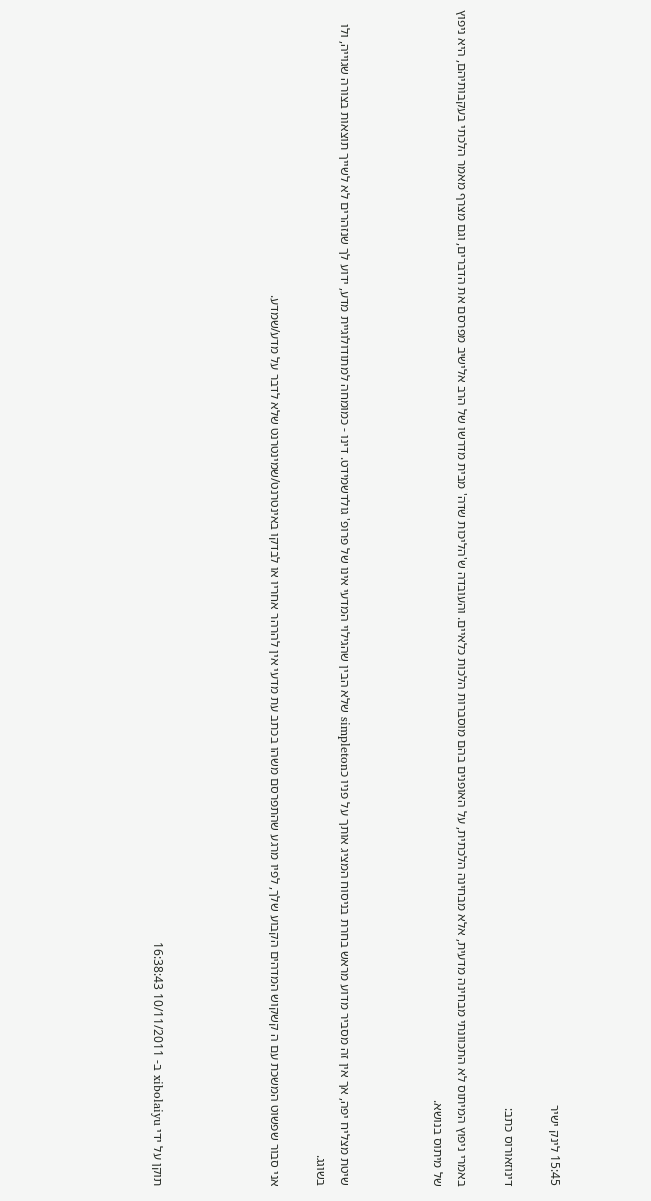15:45 לינק ישיר

דינוזאורוס כתב:

באמרי ניפוץ המיתוס לא התכוונתי מבחינה מדעית, אלא מבחינה הלכתית, על האופנים בהם מוסברות הלכות כלאיים. והעובדה ש'הליכות שדה' מבית מדרשו של הרב אלישיב מפרסם את הדברים, וגם מצרף מאמר הלכתי בעקבותיהם, היא ניפוץ של מיתוס בנושא.



שיטת מצליח יפה, אך אין זה מסביר מדוע מראש בחרת בניסוח המציג אותך על פניו כsimpleton שלא הבין שהגילוי המדעי אינו של פרופ' גולדשמידט. דינו - כמומחה למתודולוגיית מדע, ידוע לך שנזהרים לא לשייך תוצאות בצורה שגוייה, ולו בשוגג.

אני סבור שפשוט המשכת עם ה קשקוש המדהים הקבוע שלך, לפיו מרגע שהתפרסם משהו בכתב עת מדעי אין להרהר אחריו או לבדקו באינטרנט/שמינטרנט שלא לדבר על מדע/שמדע.




תוקן על ידי xibolaiyu ב- 10/11/2011 16:38:43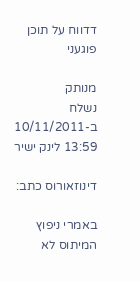דדווח על תוכן פוגעני

מנותק
נשלח ב-10/11/2011 13:59 לינק ישיר

דינוזאורוס כתב:

באמרי ניפוץ המיתוס לא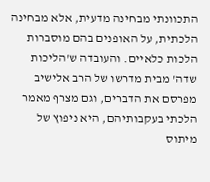התכוונתי מבחינה מדעית, אלא מבחינה הלכתית, על האופנים בהם מוסברות הלכות כלאיים. והעובדה ש'הליכות שדה' מבית מדרשו של הרב אלישיב מפרסם את הדברים, וגם מצרף מאמר הלכתי בעקבותיהם, היא ניפוץ של מיתוס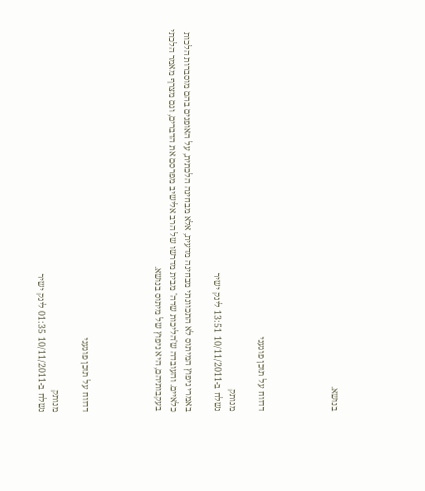בנושא.




דדווח על תוכן פוגעני

מנותק
נשלח ב-10/11/2011 13:51 לינק ישיר

באמרי ניפוץ המיתוס לא התכוונתי מבחינה מדעית, אלא מבחינה הלכתית, על האופנים בהם מוסברות הלכות כלאיים. והעובדה ש'הליכות שדה' מבית מדרשו של הרב אלישיב מפרסם את הדברים, וגם מצרף מאמר הלכתי בעקבותיהם, היא ניפוץ של מיתוס בנושא.




דדווח על תוכן פוגעני

מנותק
נשלח ב-10/11/2011 01:35 לינק ישיר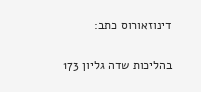דינוזאורוס כתב:

בהליכות שדה גליון 173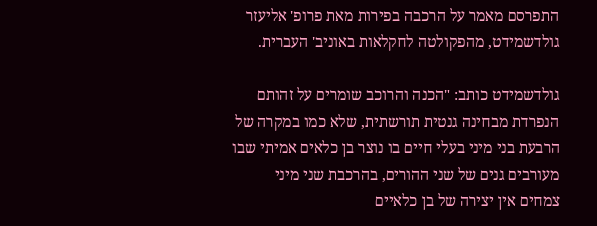התפרסם מאמר על הרכבה בפירות מאת פרופ' אליעזר גולדשמידט, מהפקולטה לחקלאות באוניב' העברית.

גולדשמידט כותב: "הכנה והרוכב שומרים על זהותם הנפרדת מבחינה גנטית תורשתית, שלא כמו במקרה של הרבעת בני מיני בעלי חיים בו נוצר בן כלאים אמיתי שבו מעורבים גנים של שני ההורים, בהרכבת שני מיני צמחים אין יצירה של בן כלאיים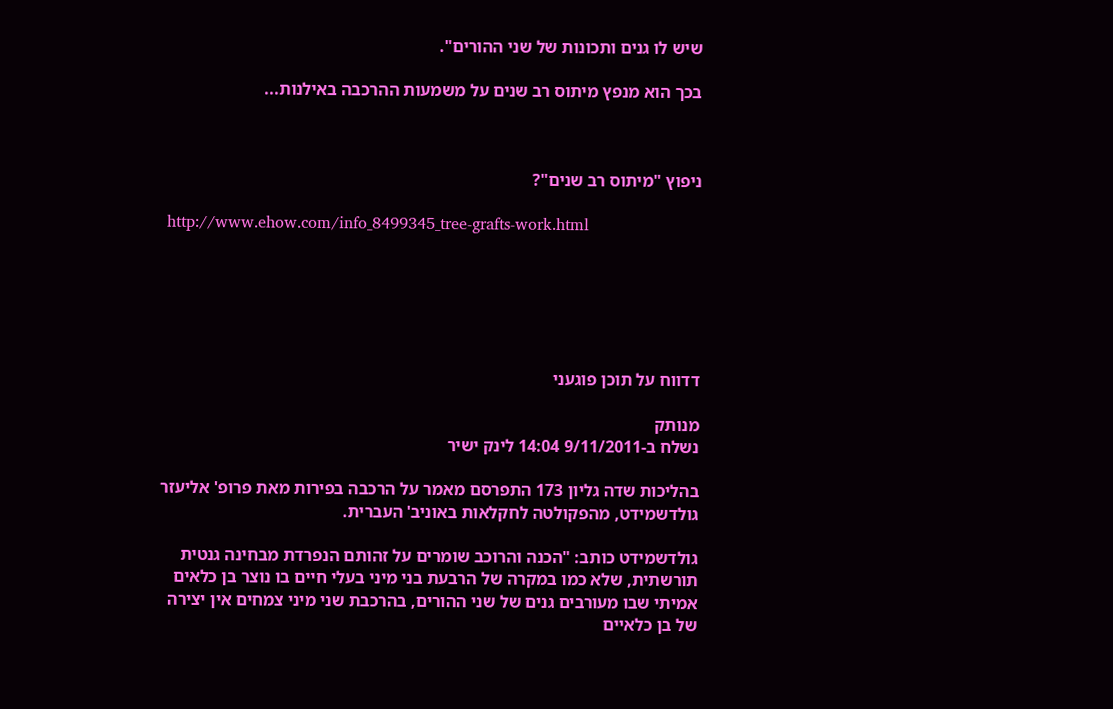שיש לו גנים ותכונות של שני ההורים".

בכך הוא מנפץ מיתוס רב שנים על משמעות ההרכבה באילנות...



ניפוץ "מיתוס רב שנים"?

 http://www.ehow.com/info_8499345_tree-grafts-work.html






דדווח על תוכן פוגעני

מנותק
נשלח ב-9/11/2011 14:04 לינק ישיר

בהליכות שדה גליון 173 התפרסם מאמר על הרכבה בפירות מאת פרופ' אליעזר גולדשמידט, מהפקולטה לחקלאות באוניב' העברית.

גולדשמידט כותב: "הכנה והרוכב שומרים על זהותם הנפרדת מבחינה גנטית תורשתית, שלא כמו במקרה של הרבעת בני מיני בעלי חיים בו נוצר בן כלאים אמיתי שבו מעורבים גנים של שני ההורים, בהרכבת שני מיני צמחים אין יצירה של בן כלאיים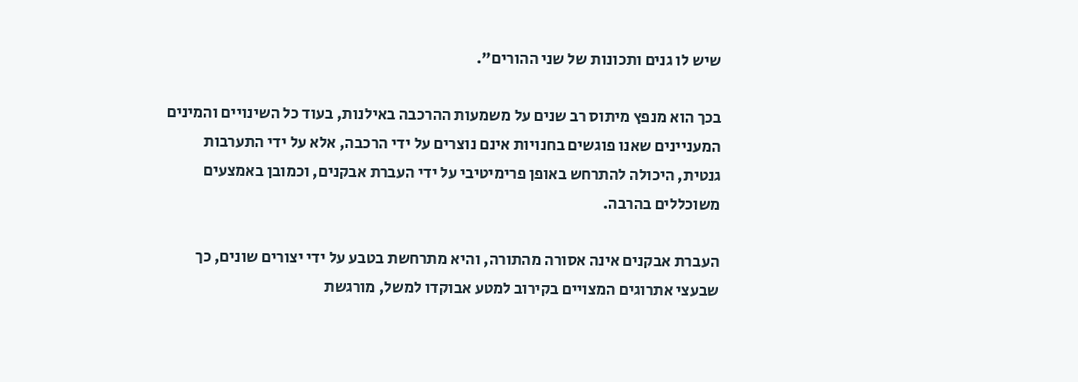שיש לו גנים ותכונות של שני ההורים".

בכך הוא מנפץ מיתוס רב שנים על משמעות ההרכבה באילנות, בעוד כל השינויים והמינים המעניינים שאנו פוגשים בחנויות אינם נוצרים על ידי הרכבה, אלא על ידי התערבות גנטית, היכולה להתרחש באופן פרימיטיבי על ידי העברת אבקנים, וכמובן באמצעים משוכללים בהרבה.

העברת אבקנים אינה אסורה מהתורה, והיא מתרחשת בטבע על ידי יצורים שונים, כך שבעצי אתרוגים המצויים בקירוב למטע אבוקדו למשל, מורגשת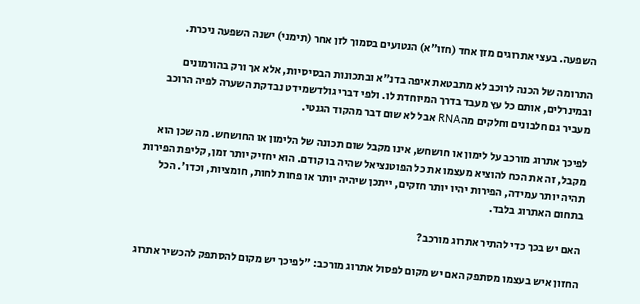השפעה. בעצי אתרוגים מזן אחד (חזו"א) הנטועים בסמוך לזן אחר (תימני) ישנה השפעה ניכרת.

התרומה של הכנה לרוכב לא מתבטאת איפה בדנ"א ובתכונות הבסיסיות, אלא אך ורק בהורמונים ובמינרלים, אותם כל עץ מעבד בדרך המיוחדת לו. ולפי דברי גולדשמידט נבדקת השערה לפיה הרוכב מעביר גם חלבונים וחלקים מהRNA אבל לא שום דבר מהקוד הגנטי.

לפיכך אתרוג מורכב על לימון או חושחש, אינו מקבל שום תכונה של הלימון או החושחש. מה שכן הוא מקבל, זה את הכח להוציא מעצמו את כל הפוטנציאל שהיה בו קודם. הוא יחזיק יותר זמן, קליפת הפירות תהיה יותר עמידה, הפירות יהיו יותר חזקים, ייתכן שיהיה יותר או פחות לחות, חומציות, וכדו'. הכל בתחום האתרוג בלבד.

האם יש בכך כדי להתיר אתרוג מורכב?

החזון איש בעצמו מסתפק האם יש מקום לפסול אתרוג מורכב: "לפיכך יש מקום להסתפק להכשיר אתרוג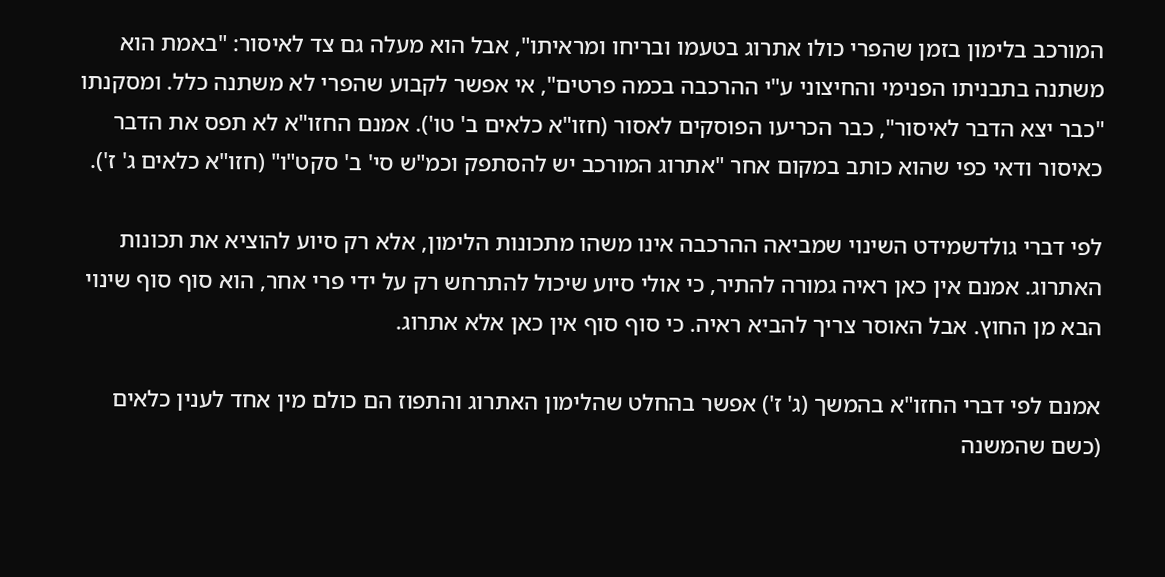המורכב בלימון בזמן שהפרי כולו אתרוג בטעמו ובריחו ומראיתו", אבל הוא מעלה גם צד לאיסור: "באמת הוא משתנה בתבניתו הפנימי והחיצוני ע"י ההרכבה בכמה פרטים", אי אפשר לקבוע שהפרי לא משתנה כלל. ומסקנתו "כבר יצא הדבר לאיסור", כבר הכריעו הפוסקים לאסור (חזו"א כלאים ב' טו'). אמנם החזו"א לא תפס את הדבר כאיסור ודאי כפי שהוא כותב במקום אחר "אתרוג המורכב יש להסתפק וכמ"ש סי' ב' סקט"ו" (חזו"א כלאים ג' ז').

לפי דברי גולדשמידט השינוי שמביאה ההרכבה אינו משהו מתכונות הלימון, אלא רק סיוע להוציא את תכונות האתרוג. אמנם אין כאן ראיה גמורה להתיר, כי אולי סיוע שיכול להתרחש רק על ידי פרי אחר, הוא סוף סוף שינוי הבא מן החוץ. אבל האוסר צריך להביא ראיה. כי סוף סוף אין כאן אלא אתרוג.

אמנם לפי דברי החזו"א בהמשך (ג' ז') אפשר בהחלט שהלימון האתרוג והתפוז הם כולם מין אחד לענין כלאים (כשם שהמשנה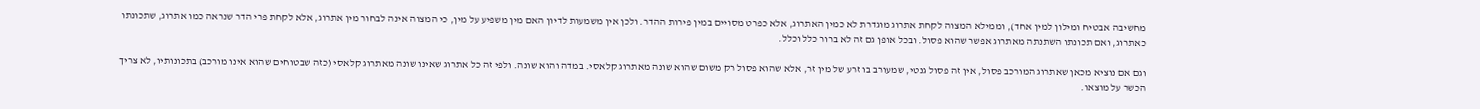מחשיבה אבטיח ומילון למין אחד), וממילא המצוה לקחת אתרוג מוגדרת לא כמין האתרוג, אלא כפרט מסויים במין פירות ההדר. ולכן אין משמעות לדיון האם מין משפיע על מין, כי המצוה אינה לבחור מין אתרוג, אלא לקחת פרי הדר שנראה כמו אתרוג, שתכונתו כאתרוג, ואם תכונתו השתנתה מאתרוג אפשר שהוא פסול. ובכל אופן גם זה לא ברור כלל וכלל.

וגם אם נוציא מכאן שאתרוג המורכב פסול, אין זה פסול גנטי, שמעורב בו זרע של מין זר, אלא שהוא פסול רק משום שהוא שונה מאתרוג קלאסי. במדה והוא שונה. ולפי זה כל אתרוג שאינו שונה מאתרוג קלאסי (כזה שבטוחים שהוא אינו מורכב) בתכונותיו, לא צריך הכשר על מוצאו.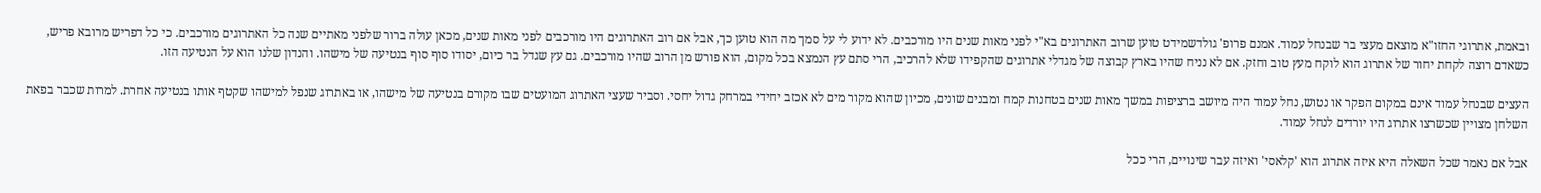ובאמת, אתרוגי החזו"א מוצאם מעצי בר שבנחל עמוד. אמנם פרופ' גולדשמידט טוען שרוב האתרוגים בא"י לפני מאות שנים היו מורכבים. לא ידוע לי על סמך מה הוא טוען כך, אבל אם רוב האתרוגים היו מורכבים לפני מאות שנים, מכאן עולה ברור שלפני מאתיים שנה כל האתרוגים מורכבים. כי כל דפריש מרובא פריש, כשאדם רוצה לקחת יחור של אתרוג הוא לוקח מעץ טוב וחזק. אם לא נניח שהיו בארץ קבוצה של מגדלי אתרוגים שהקפידו שלא להרכיב, הרי סתם עץ הנמצא בכל מקום, הוא פורש מן הרוב שהיו מורכבים. גם עץ שגדל בר כיום, יסודו סוף סוף בנטיעה של מישהו. והנדון שלנו הוא על הנטיעה הזו.

העצים שבנחל עמוד אינם במקום הפקר או נטוש, נחל עמוד היה מיושב ברציפות במשך מאות שנים בטחנות קמח ומבנים שונים, מכיון שהוא מקור מים לא אכזב יחידי במרחק גדול יחסי. וסביר שעצי האתרוג המועטים שבו מקורם בנטיעה של מישהו, או באתרוג שנפל למישהו שקטף אותו בנטיעה אחרת. למרות שכבר בפאת השלחן מצויין שכשרצו אתרוג היו יורדים לנחל עמוד.

אבל אם נאמר שכל השאלה היא איזה אתרוג הוא 'קלאסי' ואיזה עבר שינויים, הרי ככל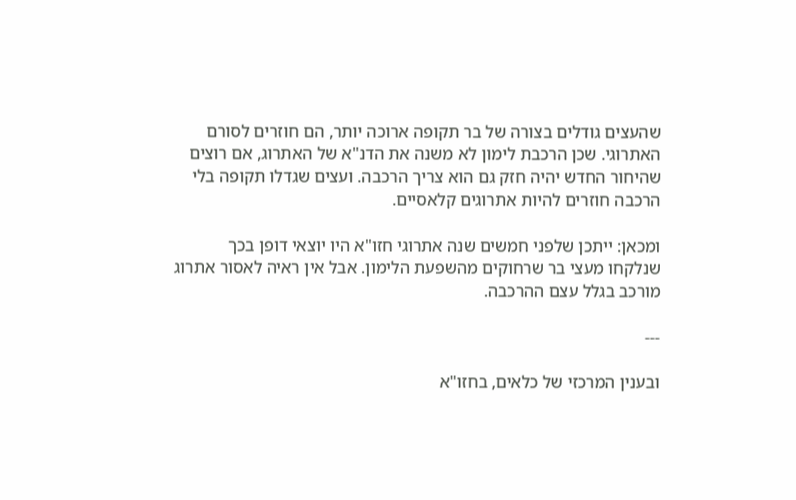שהעצים גודלים בצורה של בר תקופה ארוכה יותר, הם חוזרים לסורם האתרוגי. שכן הרכבת לימון לא משנה את הדנ"א של האתרוג, אם רוצים שהיחור החדש יהיה חזק גם הוא צריך הרכבה. ועצים שגדלו תקופה בלי הרכבה חוזרים להיות אתרוגים קלאסיים.

ומכאן: ייתכן שלפני חמשים שנה אתרוגי חזו"א היו יוצאי דופן בכך שנלקחו מעצי בר שרחוקים מהשפעת הלימון. אבל אין ראיה לאסור אתרוג מורכב בגלל עצם ההרכבה.

---

ובענין המרכזי של כלאים, בחזו"א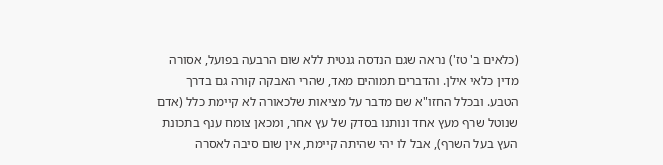(כלאים ב' טז') נראה שגם הנדסה גנטית ללא שום הרבעה בפועל, אסורה מדין כלאי אילן. והדברים תמוהים מאד, שהרי האבקה קורה גם בדרך הטבע. ובכלל החזו"א שם מדבר על מציאות שלכאורה לא קיימת כלל (אדם שנוטל שרף מעץ אחד ונותנו בסדק של עץ אחר, ומכאן צומח ענף בתכונת העץ בעל השרף), אבל לו יהי שהיתה קיימת, אין שום סיבה לאסרה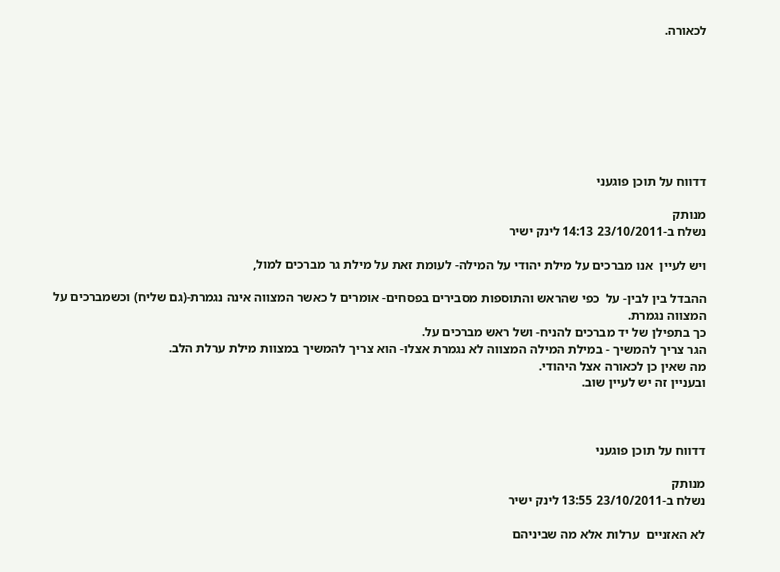לכאורה.








דדווח על תוכן פוגעני

מנותק
נשלח ב-23/10/2011 14:13 לינק ישיר

ויש לעיין  אנו מברכים על מילת יהודי על המילה- לעומת זאת על מילת גר מברכים למול,

ההבדל בין לבין- על  כפי שהראש והתוספות מסבירים בפסחים- אומרים ל כאשר המצווה אינה נגמרת-(גם שליח) וכשמברכים על  המצווה נגמרת.
כך בתפילן של יד מברכים להניח- ושל ראש מברכים על.
הגר צריך להמשיך - במילת המילה המצווה לא נגמרת אצלו- הוא צריך להמשיך במצוות מילת ערלת הלב.
מה שאין כן לכאורה אצל היהודי.
ובעניין זה יש לעיין שוב.



דדווח על תוכן פוגעני

מנותק
נשלח ב-23/10/2011 13:55 לינק ישיר

לא האזניים  ערלות אלא מה שביניהם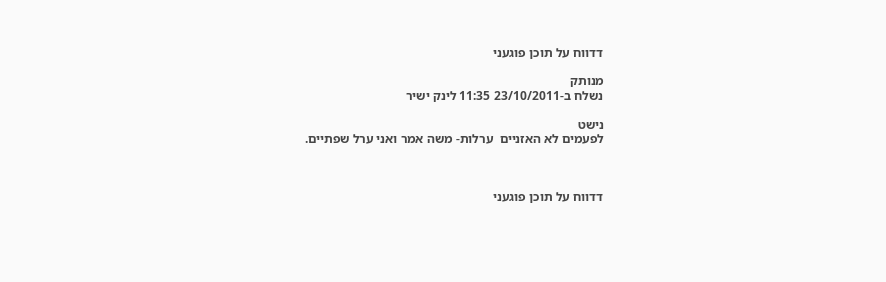דדווח על תוכן פוגעני

מנותק
נשלח ב-23/10/2011 11:35 לינק ישיר

נישט
לפעמים לא האזניים  ערלות- משה אמר ואני ערל שפתיים.



דדווח על תוכן פוגעני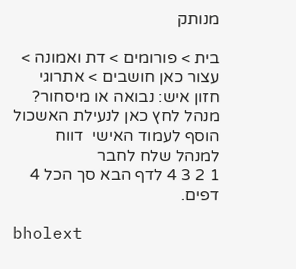מנותק

בית > פורומים > דת ואמונה > עצור כאן חושבים > אתרוגי חזון איש: נבואה או מיסחור?
מנהל לחץ כאן לנעילת האשכול
הוסף לעמוד האישי  דווח למנהל שלח לחבר
1 2 3 4 לדף הבא סך הכל 4 דפים.

bholext